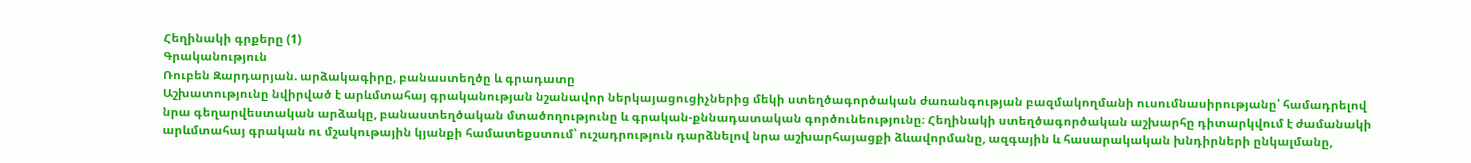Հեղինակի գրքերը (1)
Գրականություն
Ռուբեն Զարդարյան. արձակագիրը, բանաստեղծը և գրադատը
Աշխատությունը նվիրված է արևմտահայ գրականության նշանավոր ներկայացուցիչներից մեկի ստեղծագործական ժառանգության բազմակողմանի ուսումնասիրությանը՝ համադրելով նրա գեղարվեստական արձակը, բանաստեղծական մտածողությունը և գրական-քննադատական գործունեությունը։ Հեղինակի ստեղծագործական աշխարհը դիտարկվում է ժամանակի արևմտահայ գրական ու մշակութային կյանքի համատեքստում՝ ուշադրություն դարձնելով նրա աշխարհայացքի ձևավորմանը, ազգային և հասարակական խնդիրների ընկալմանը,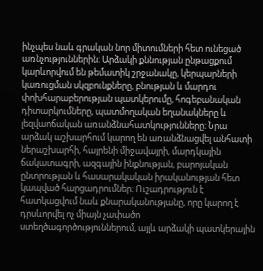ինչպես նաև գրական նոր միտումների հետ ունեցած առնչություններին։ Արձակի քննության ընթացքում կարևորվում են թեմատիկ շրջանակը, կերպարների կառուցման սկզբունքները, բնության և մարդու փոխհարաբերության պատկերումը, հոգեբանական դիտարկումները, պատմողական եղանակները և լեզվաոճական առանձնահատկությունները։ Նրա արձակ աշխարհում կարող են առանձնացվել անհատի ներաշխարհի, հայրենի միջավայրի, մարդկային ճակատագրի, ազգային ինքնության, բարոյական ընտրության և հասարակական իրականության հետ կապված հարցադրումներ։ Ուշադրություն է հատկացվում նաև քնարականությանը, որը կարող է դրսևորվել ոչ միայն չափածո ստեղծագործություններում, այլև արձակի պատկերային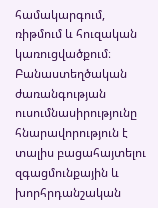համակարգում, ռիթմում և հուզական կառուցվածքում։ Բանաստեղծական ժառանգության ուսումնասիրությունը հնարավորություն է տալիս բացահայտելու զգացմունքային և խորհրդանշական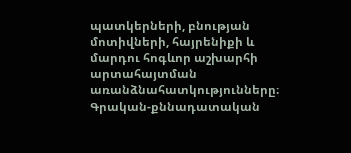պատկերների, բնության մոտիվների, հայրենիքի և մարդու հոգևոր աշխարհի արտահայտման առանձնահատկությունները։ Գրական-քննադատական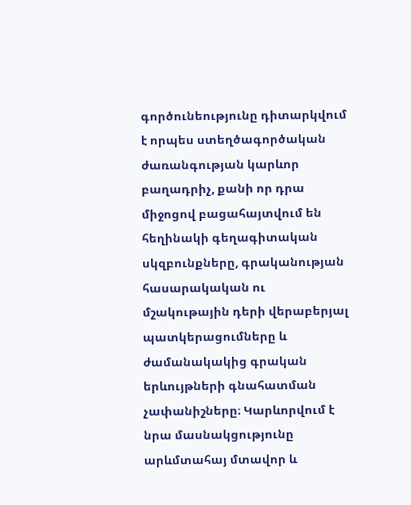գործունեությունը դիտարկվում է որպես ստեղծագործական ժառանգության կարևոր բաղադրիչ, քանի որ դրա միջոցով բացահայտվում են հեղինակի գեղագիտական սկզբունքները, գրականության հասարակական ու մշակութային դերի վերաբերյալ պատկերացումները և ժամանակակից գրական երևույթների գնահատման չափանիշները։ Կարևորվում է նրա մասնակցությունը արևմտահայ մտավոր և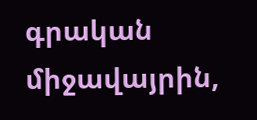գրական միջավայրին,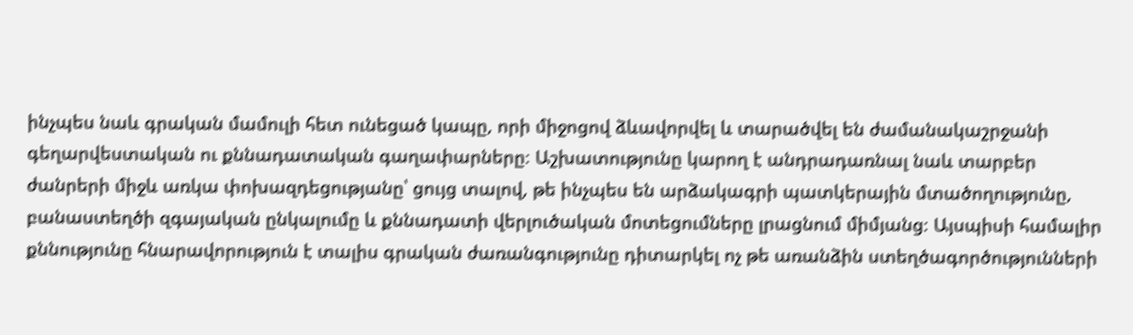ինչպես նաև գրական մամուլի հետ ունեցած կապը, որի միջոցով ձևավորվել և տարածվել են ժամանակաշրջանի գեղարվեստական ու քննադատական գաղափարները։ Աշխատությունը կարող է անդրադառնալ նաև տարբեր ժանրերի միջև առկա փոխազդեցությանը՝ ցույց տալով, թե ինչպես են արձակագրի պատկերային մտածողությունը, բանաստեղծի զգայական ընկալումը և քննադատի վերլուծական մոտեցումները լրացնում միմյանց։ Այսպիսի համալիր քննությունը հնարավորություն է տալիս գրական ժառանգությունը դիտարկել ոչ թե առանձին ստեղծագործությունների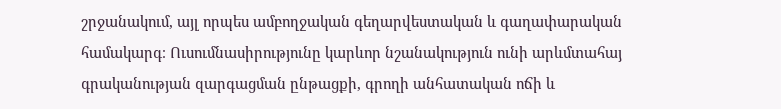շրջանակում, այլ որպես ամբողջական գեղարվեստական և գաղափարական համակարգ։ Ուսումնասիրությունը կարևոր նշանակություն ունի արևմտահայ գրականության զարգացման ընթացքի, գրողի անհատական ոճի և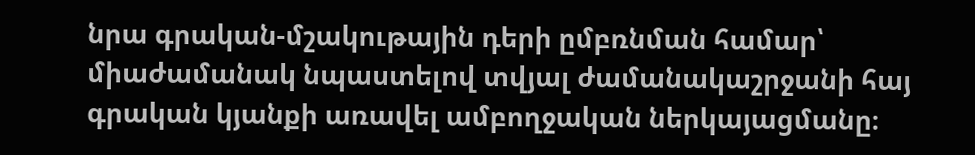նրա գրական-մշակութային դերի ըմբռնման համար՝ միաժամանակ նպաստելով տվյալ ժամանակաշրջանի հայ գրական կյանքի առավել ամբողջական ներկայացմանը։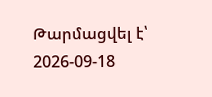Թարմացվել է՝ 2026-09-18